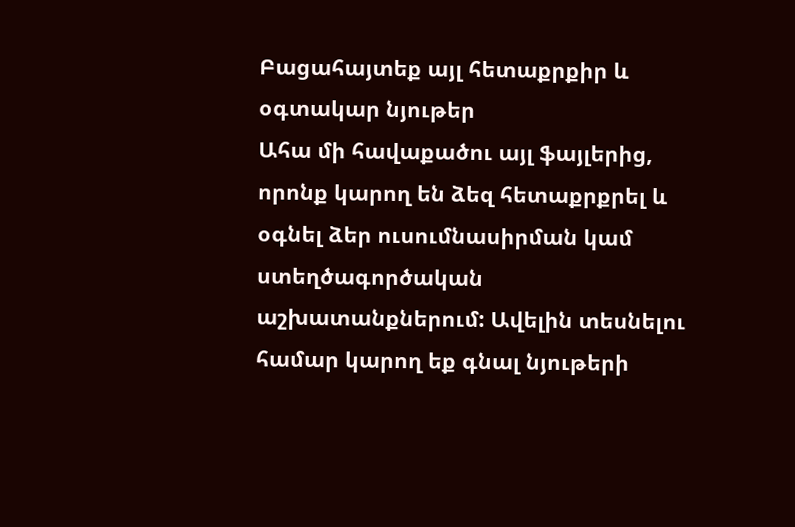Բացահայտեք այլ հետաքրքիր և օգտակար նյութեր
Ահա մի հավաքածու այլ ֆայլերից, որոնք կարող են ձեզ հետաքրքրել և օգնել ձեր ուսումնասիրման կամ ստեղծագործական աշխատանքներում: Ավելին տեսնելու համար կարող եք գնալ նյութերի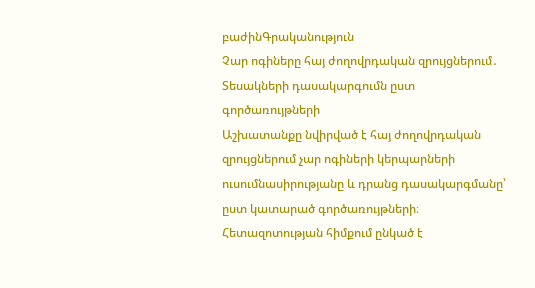բաժինԳրականություն
Չար ոգիները հայ ժողովրդական զրույցներում․ Տեսակների դասակարգումն ըստ գործառույթների
Աշխատանքը նվիրված է հայ ժողովրդական զրույցներում չար ոգիների կերպարների ուսումնասիրությանը և դրանց դասակարգմանը՝ ըստ կատարած գործառույթների։ Հետազոտության հիմքում ընկած է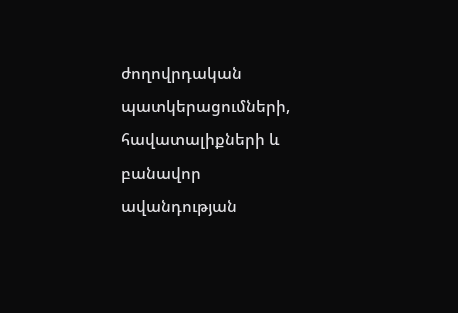ժողովրդական պատկերացումների, հավատալիքների և բանավոր ավանդության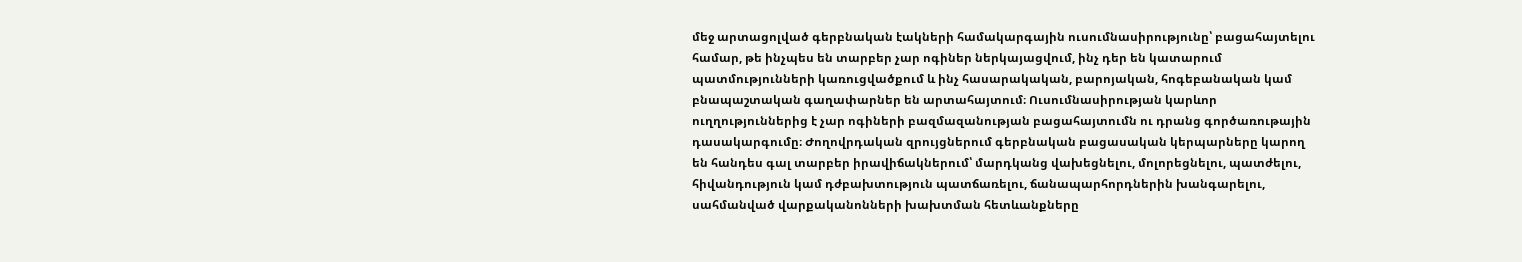մեջ արտացոլված գերբնական էակների համակարգային ուսումնասիրությունը՝ բացահայտելու համար, թե ինչպես են տարբեր չար ոգիներ ներկայացվում, ինչ դեր են կատարում պատմությունների կառուցվածքում և ինչ հասարակական, բարոյական, հոգեբանական կամ բնապաշտական գաղափարներ են արտահայտում։ Ուսումնասիրության կարևոր ուղղություններից է չար ոգիների բազմազանության բացահայտումն ու դրանց գործառութային դասակարգումը։ Ժողովրդական զրույցներում գերբնական բացասական կերպարները կարող են հանդես գալ տարբեր իրավիճակներում՝ մարդկանց վախեցնելու, մոլորեցնելու, պատժելու, հիվանդություն կամ դժբախտություն պատճառելու, ճանապարհորդներին խանգարելու, սահմանված վարքականոնների խախտման հետևանքները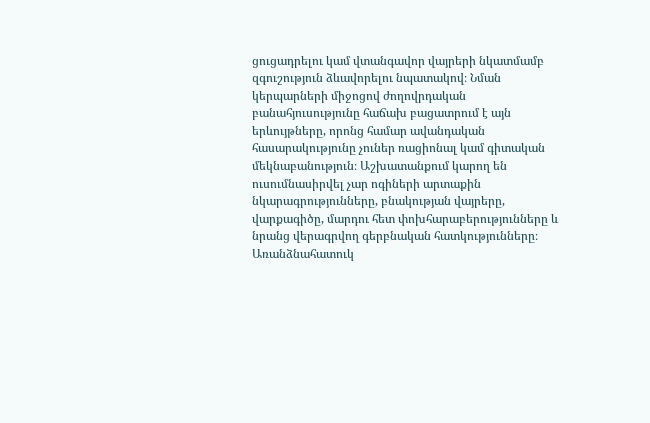ցուցադրելու կամ վտանգավոր վայրերի նկատմամբ զգուշություն ձևավորելու նպատակով։ Նման կերպարների միջոցով ժողովրդական բանահյուսությունը հաճախ բացատրում է այն երևույթները, որոնց համար ավանդական հասարակությունը չուներ ռացիոնալ կամ գիտական մեկնաբանություն։ Աշխատանքում կարող են ուսումնասիրվել չար ոգիների արտաքին նկարագրությունները, բնակության վայրերը, վարքագիծը, մարդու հետ փոխհարաբերությունները և նրանց վերագրվող գերբնական հատկությունները։ Առանձնահատուկ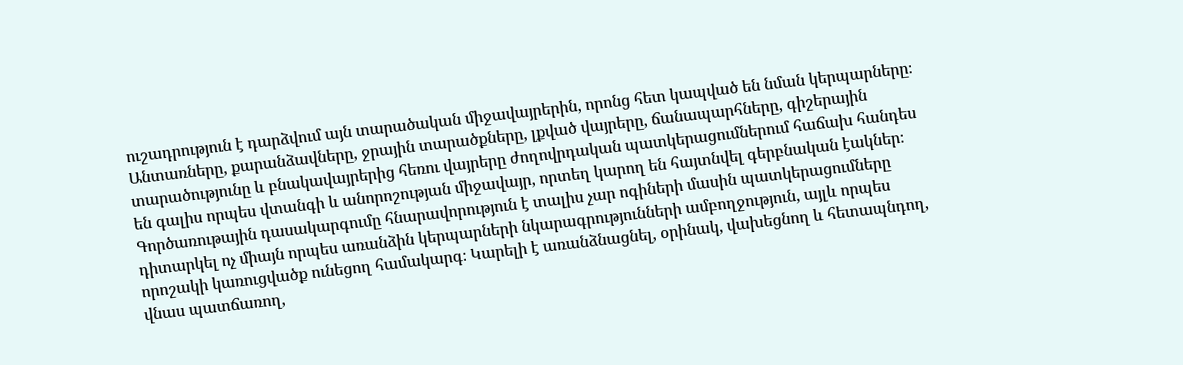ուշադրություն է դարձվում այն տարածական միջավայրերին, որոնց հետ կապված են նման կերպարները։ Անտառները, քարանձավները, ջրային տարածքները, լքված վայրերը, ճանապարհները, գիշերային տարածությունը և բնակավայրերից հեռու վայրերը ժողովրդական պատկերացումներում հաճախ հանդես են գալիս որպես վտանգի և անորոշության միջավայր, որտեղ կարող են հայտնվել գերբնական էակներ։ Գործառութային դասակարգումը հնարավորություն է տալիս չար ոգիների մասին պատկերացումները դիտարկել ոչ միայն որպես առանձին կերպարների նկարագրությունների ամբողջություն, այլև որպես որոշակի կառուցվածք ունեցող համակարգ։ Կարելի է առանձնացնել, օրինակ, վախեցնող և հետապնդող, վնաս պատճառող,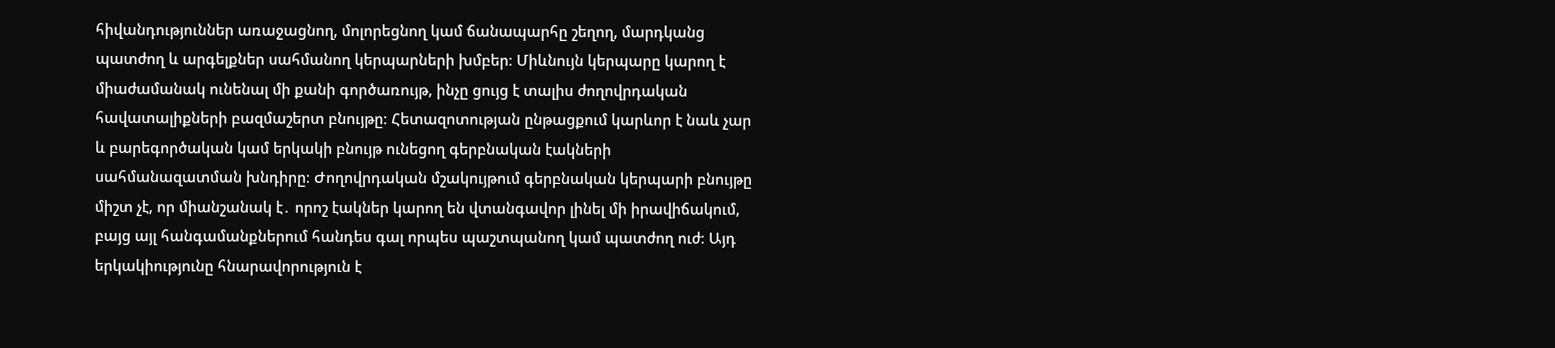հիվանդություններ առաջացնող, մոլորեցնող կամ ճանապարհը շեղող, մարդկանց պատժող և արգելքներ սահմանող կերպարների խմբեր։ Միևնույն կերպարը կարող է միաժամանակ ունենալ մի քանի գործառույթ, ինչը ցույց է տալիս ժողովրդական հավատալիքների բազմաշերտ բնույթը։ Հետազոտության ընթացքում կարևոր է նաև չար և բարեգործական կամ երկակի բնույթ ունեցող գերբնական էակների սահմանազատման խնդիրը։ Ժողովրդական մշակույթում գերբնական կերպարի բնույթը միշտ չէ, որ միանշանակ է․ որոշ էակներ կարող են վտանգավոր լինել մի իրավիճակում, բայց այլ հանգամանքներում հանդես գալ որպես պաշտպանող կամ պատժող ուժ։ Այդ երկակիությունը հնարավորություն է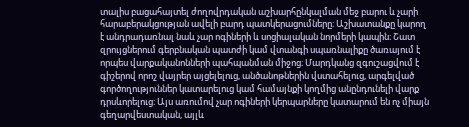տալիս բացահայտել ժողովրդական աշխարհընկալման մեջ բարու և չարի հարաբերակցության ավելի բարդ պատկերացումները։ Աշխատանքը կարող է անդրադառնալ նաև չար ոգիների և սոցիալական նորմերի կապին։ Շատ զրույցներում գերբնական պատժի կամ վտանգի սպառնալիքը ծառայում է որպես վարքականոնների պահպանման միջոց։ Մարդկանց զգուշացվում է գիշերով որոշ վայրեր այցելելուց, անծանոթներին վստահելուց, արգելված գործողություններ կատարելուց կամ համայնքի կողմից անընդունելի վարք դրսևորելուց։ Այս առումով չար ոգիների կերպարները կատարում են ոչ միայն գեղարվեստական, այլև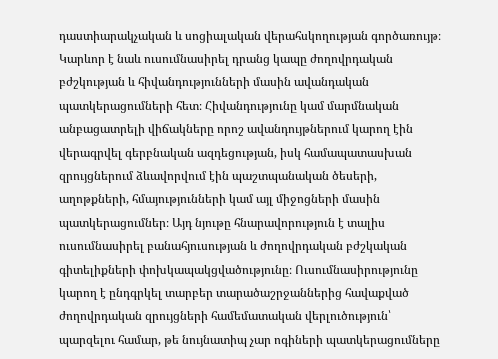դաստիարակչական և սոցիալական վերահսկողության գործառույթ։ Կարևոր է նաև ուսումնասիրել դրանց կապը ժողովրդական բժշկության և հիվանդությունների մասին ավանդական պատկերացումների հետ։ Հիվանդությունը կամ մարմնական անբացատրելի վիճակները որոշ ավանդույթներում կարող էին վերագրվել գերբնական ազդեցության, իսկ համապատասխան զրույցներում ձևավորվում էին պաշտպանական ծեսերի, աղոթքների, հմայությունների կամ այլ միջոցների մասին պատկերացումներ։ Այդ նյութը հնարավորություն է տալիս ուսումնասիրել բանահյուսության և ժողովրդական բժշկական գիտելիքների փոխկապակցվածությունը։ Ուսումնասիրությունը կարող է ընդգրկել տարբեր տարածաշրջաններից հավաքված ժողովրդական զրույցների համեմատական վերլուծություն՝ պարզելու համար, թե նույնատիպ չար ոգիների պատկերացումները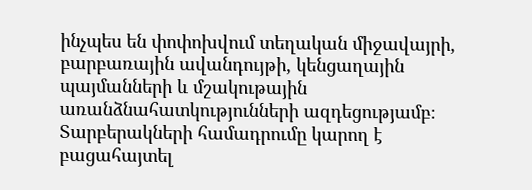ինչպես են փոփոխվում տեղական միջավայրի, բարբառային ավանդույթի, կենցաղային պայմանների և մշակութային առանձնահատկությունների ազդեցությամբ։ Տարբերակների համադրումը կարող է բացահայտել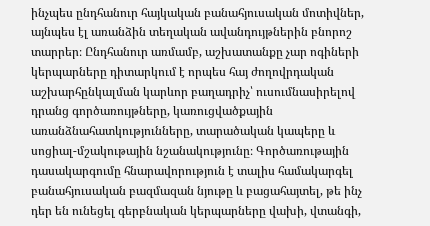ինչպես ընդհանուր հայկական բանահյուսական մոտիվներ, այնպես էլ առանձին տեղական ավանդույթներին բնորոշ տարրեր։ Ընդհանուր առմամբ, աշխատանքը չար ոգիների կերպարները դիտարկում է որպես հայ ժողովրդական աշխարհընկալման կարևոր բաղադրիչ՝ ուսումնասիրելով դրանց գործառույթները, կառուցվածքային առանձնահատկությունները, տարածական կապերը և սոցիալ-մշակութային նշանակությունը։ Գործառութային դասակարգումը հնարավորություն է տալիս համակարգել բանահյուսական բազմազան նյութը և բացահայտել, թե ինչ դեր են ունեցել գերբնական կերպարները վախի, վտանգի,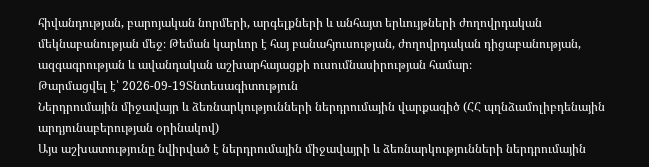հիվանդության, բարոյական նորմերի, արգելքների և անհայտ երևույթների ժողովրդական մեկնաբանության մեջ։ Թեման կարևոր է հայ բանահյուսության, ժողովրդական դիցաբանության, ազգագրության և ավանդական աշխարհայացքի ուսումնասիրության համար։
Թարմացվել է՝ 2026-09-19Տնտեսագիտություն
Ներդրումային միջավայր և ձեռնարկությունների ներդրումային վարքագիծ (ՀՀ պղնձամոլիբդենային արդյունաբերության օրինակով)
Այս աշխատությունը նվիրված է ներդրումային միջավայրի և ձեռնարկությունների ներդրումային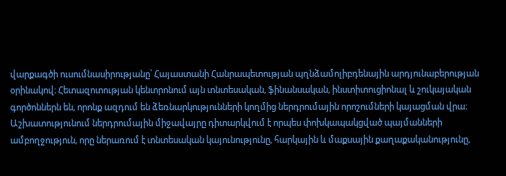վարքագծի ուսումնասիրությանը՝ Հայաստանի Հանրապետության պղնձամոլիբդենային արդյունաբերության օրինակով։ Հետազոտության կենտրոնում այն տնտեսական, ֆինանսական, ինստիտուցիոնալ և շուկայական գործոններն են, որոնք ազդում են ձեռնարկությունների կողմից ներդրումային որոշումների կայացման վրա։ Աշխատությունում ներդրումային միջավայրը դիտարկվում է որպես փոխկապակցված պայմանների ամբողջություն, որը ներառում է տնտեսական կայունությունը, հարկային և մաքսային քաղաքականությունը,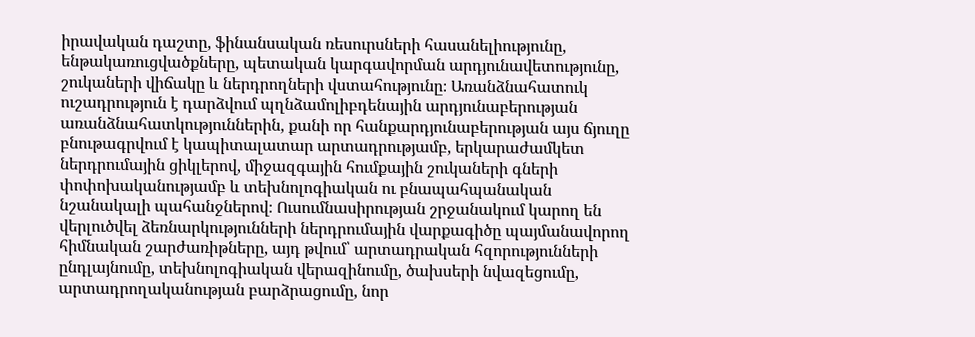իրավական դաշտը, ֆինանսական ռեսուրսների հասանելիությունը, ենթակառուցվածքները, պետական կարգավորման արդյունավետությունը, շուկաների վիճակը և ներդրողների վստահությունը։ Առանձնահատուկ ուշադրություն է դարձվում պղնձամոլիբդենային արդյունաբերության առանձնահատկություններին, քանի որ հանքարդյունաբերության այս ճյուղը բնութագրվում է կապիտալատար արտադրությամբ, երկարաժամկետ ներդրումային ցիկլերով, միջազգային հումքային շուկաների գների փոփոխականությամբ և տեխնոլոգիական ու բնապահպանական նշանակալի պահանջներով։ Ուսումնասիրության շրջանակում կարող են վերլուծվել ձեռնարկությունների ներդրումային վարքագիծը պայմանավորող հիմնական շարժառիթները, այդ թվում՝ արտադրական հզորությունների ընդլայնումը, տեխնոլոգիական վերազինումը, ծախսերի նվազեցումը, արտադրողականության բարձրացումը, նոր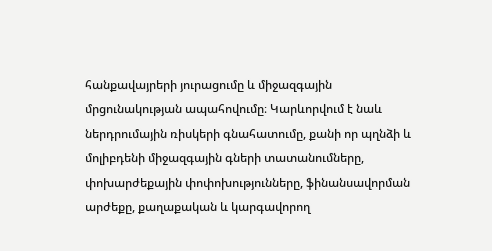հանքավայրերի յուրացումը և միջազգային մրցունակության ապահովումը։ Կարևորվում է նաև ներդրումային ռիսկերի գնահատումը, քանի որ պղնձի և մոլիբդենի միջազգային գների տատանումները, փոխարժեքային փոփոխությունները, ֆինանսավորման արժեքը, քաղաքական և կարգավորող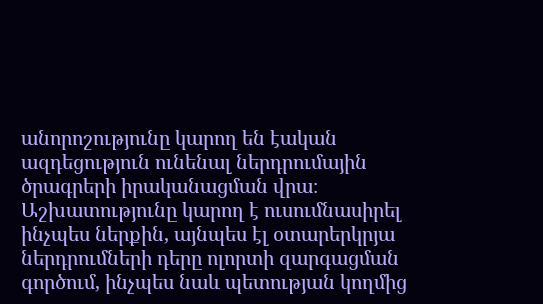անորոշությունը կարող են էական ազդեցություն ունենալ ներդրումային ծրագրերի իրականացման վրա։ Աշխատությունը կարող է ուսումնասիրել ինչպես ներքին, այնպես էլ օտարերկրյա ներդրումների դերը ոլորտի զարգացման գործում, ինչպես նաև պետության կողմից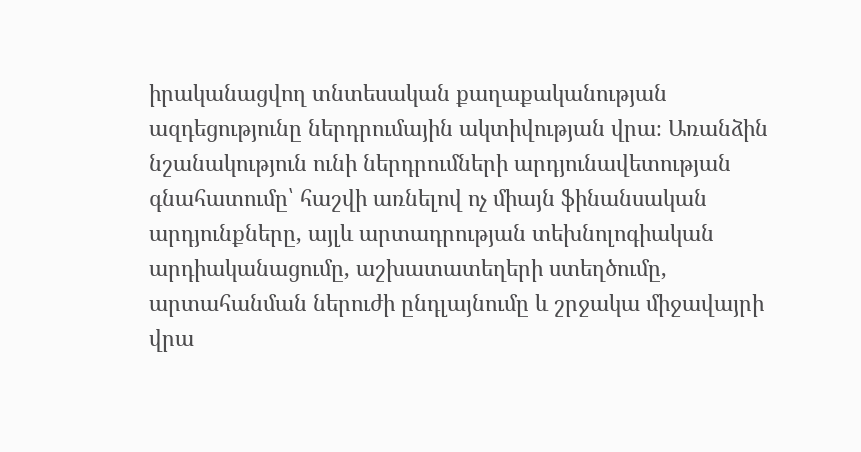իրականացվող տնտեսական քաղաքականության ազդեցությունը ներդրումային ակտիվության վրա։ Առանձին նշանակություն ունի ներդրումների արդյունավետության գնահատումը՝ հաշվի առնելով ոչ միայն ֆինանսական արդյունքները, այլև արտադրության տեխնոլոգիական արդիականացումը, աշխատատեղերի ստեղծումը, արտահանման ներուժի ընդլայնումը և շրջակա միջավայրի վրա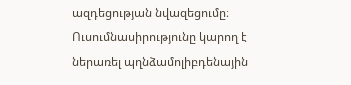ազդեցության նվազեցումը։ Ուսումնասիրությունը կարող է ներառել պղնձամոլիբդենային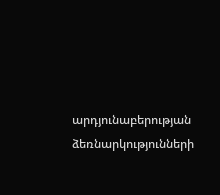արդյունաբերության ձեռնարկությունների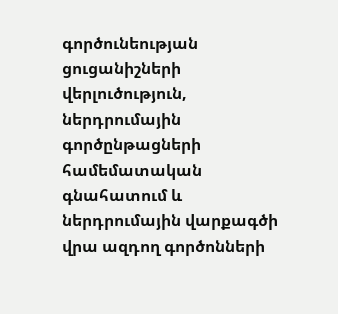գործունեության ցուցանիշների վերլուծություն, ներդրումային գործընթացների համեմատական գնահատում և ներդրումային վարքագծի վրա ազդող գործոնների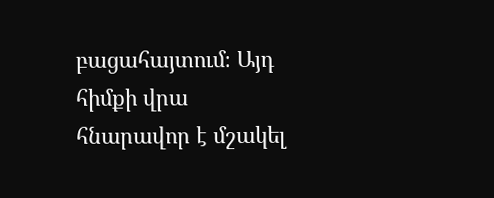բացահայտում։ Այդ հիմքի վրա հնարավոր է մշակել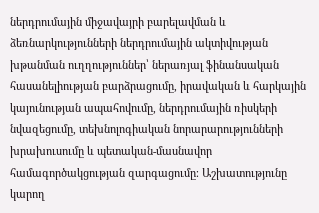ներդրումային միջավայրի բարելավման և ձեռնարկությունների ներդրումային ակտիվության խթանման ուղղություններ՝ ներառյալ ֆինանսական հասանելիության բարձրացումը, իրավական և հարկային կայունության ապահովումը, ներդրումային ռիսկերի նվազեցումը, տեխնոլոգիական նորարարությունների խրախուսումը և պետական-մասնավոր համագործակցության զարգացումը։ Աշխատությունը կարող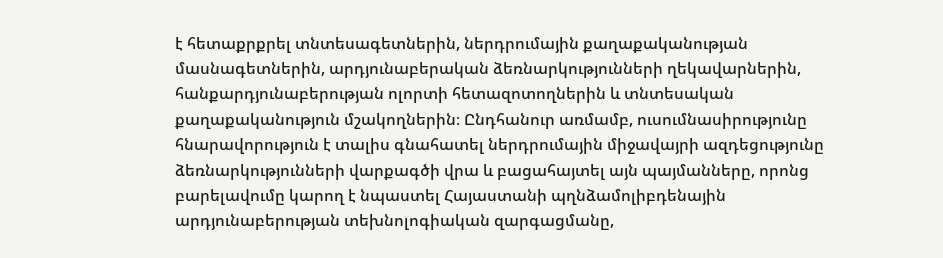է հետաքրքրել տնտեսագետներին, ներդրումային քաղաքականության մասնագետներին, արդյունաբերական ձեռնարկությունների ղեկավարներին, հանքարդյունաբերության ոլորտի հետազոտողներին և տնտեսական քաղաքականություն մշակողներին։ Ընդհանուր առմամբ, ուսումնասիրությունը հնարավորություն է տալիս գնահատել ներդրումային միջավայրի ազդեցությունը ձեռնարկությունների վարքագծի վրա և բացահայտել այն պայմանները, որոնց բարելավումը կարող է նպաստել Հայաստանի պղնձամոլիբդենային արդյունաբերության տեխնոլոգիական զարգացմանը,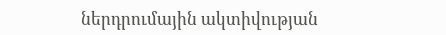ներդրումային ակտիվության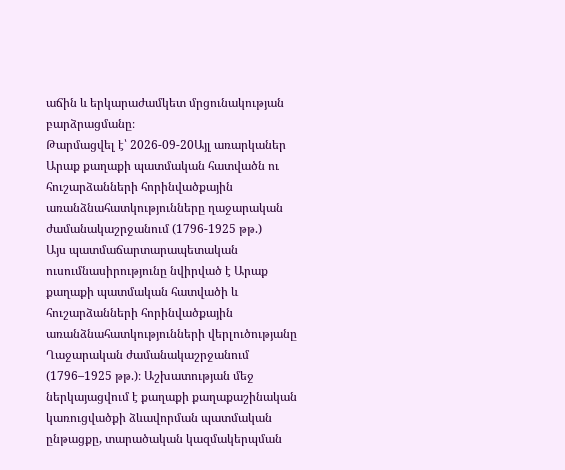աճին և երկարաժամկետ մրցունակության բարձրացմանը։
Թարմացվել է՝ 2026-09-20Այլ առարկաներ
Արաք քաղաքի պատմական հատվածն ու հուշարձանների հորինվածքային առանձնահատկությունները ղաջարական ժամանակաշրջանում (1796-1925 թթ.)
Այս պատմաճարտարապետական ուսումնասիրությունը նվիրված է Արաք քաղաքի պատմական հատվածի և հուշարձանների հորինվածքային առանձնահատկությունների վերլուծությանը Ղաջարական ժամանակաշրջանում (1796–1925 թթ.)։ Աշխատության մեջ ներկայացվում է քաղաքի քաղաքաշինական կառուցվածքի ձևավորման պատմական ընթացքը, տարածական կազմակերպման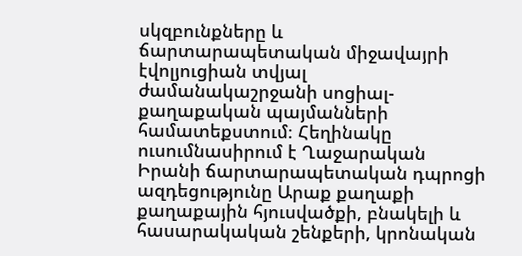սկզբունքները և ճարտարապետական միջավայրի էվոլյուցիան տվյալ ժամանակաշրջանի սոցիալ-քաղաքական պայմանների համատեքստում։ Հեղինակը ուսումնասիրում է Ղաջարական Իրանի ճարտարապետական դպրոցի ազդեցությունը Արաք քաղաքի քաղաքային հյուսվածքի, բնակելի և հասարակական շենքերի, կրոնական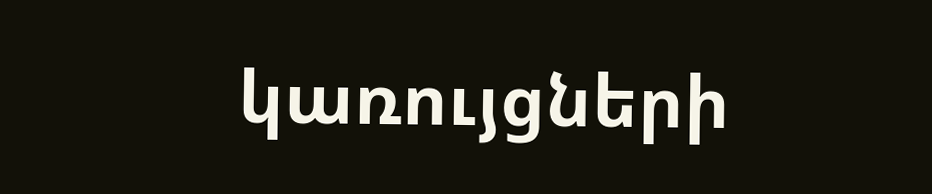կառույցների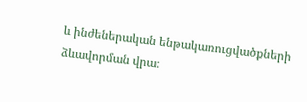և ինժեներական ենթակառուցվածքների ձևավորման վրա։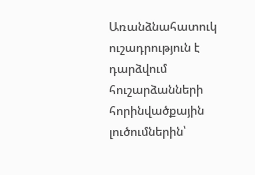Առանձնահատուկ ուշադրություն է դարձվում հուշարձանների հորինվածքային լուծումներին՝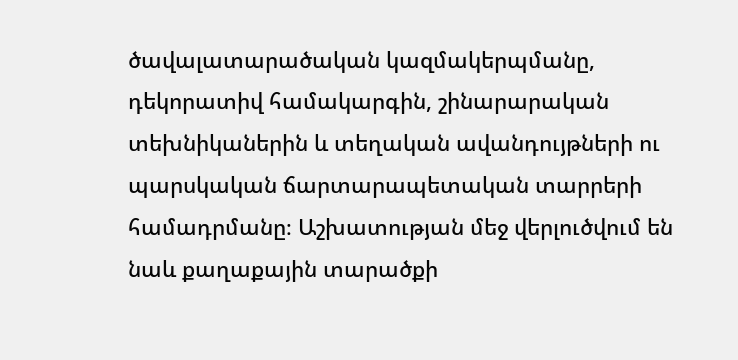ծավալատարածական կազմակերպմանը, դեկորատիվ համակարգին, շինարարական տեխնիկաներին և տեղական ավանդույթների ու պարսկական ճարտարապետական տարրերի համադրմանը։ Աշխատության մեջ վերլուծվում են նաև քաղաքային տարածքի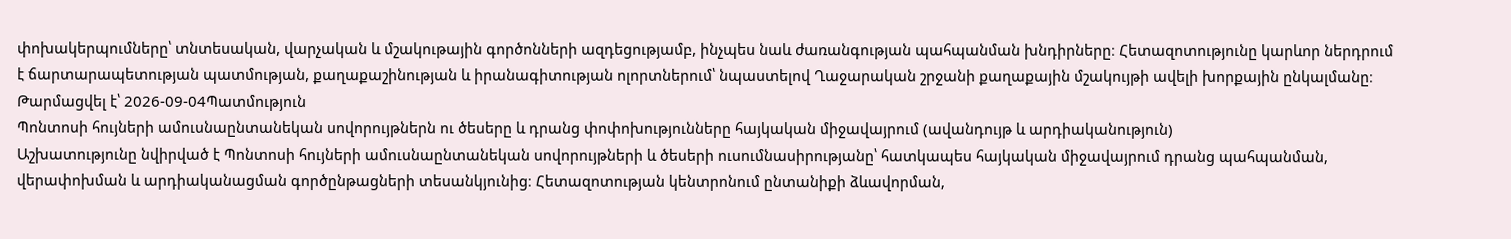փոխակերպումները՝ տնտեսական, վարչական և մշակութային գործոնների ազդեցությամբ, ինչպես նաև ժառանգության պահպանման խնդիրները։ Հետազոտությունը կարևոր ներդրում է ճարտարապետության պատմության, քաղաքաշինության և իրանագիտության ոլորտներում՝ նպաստելով Ղաջարական շրջանի քաղաքային մշակույթի ավելի խորքային ընկալմանը։
Թարմացվել է՝ 2026-09-04Պատմություն
Պոնտոսի հույների ամուսնաընտանեկան սովորույթներն ու ծեսերը և դրանց փոփոխությունները հայկական միջավայրում (ավանդույթ և արդիականություն)
Աշխատությունը նվիրված է Պոնտոսի հույների ամուսնաընտանեկան սովորույթների և ծեսերի ուսումնասիրությանը՝ հատկապես հայկական միջավայրում դրանց պահպանման, վերափոխման և արդիականացման գործընթացների տեսանկյունից։ Հետազոտության կենտրոնում ընտանիքի ձևավորման,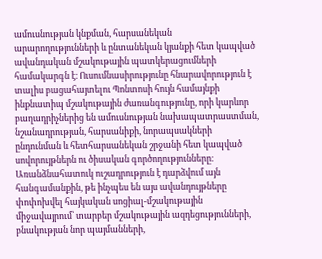ամուսնության կնքման, հարսանեկան արարողությունների և ընտանեկան կյանքի հետ կապված ավանդական մշակութային պատկերացումների համակարգն է։ Ուսումնասիրությունը հնարավորություն է տալիս բացահայտելու Պոնտոսի հույն համայնքի ինքնատիպ մշակութային ժառանգությունը, որի կարևոր բաղադրիչներից են ամուսնության նախապատրաստման, նշանադրության, հարսանիքի, նորապսակների ընդունման և հետհարսանեկան շրջանի հետ կապված սովորույթներն ու ծիսական գործողությունները։ Առանձնահատուկ ուշադրություն է դարձվում այն հանգամանքին, թե ինչպես են այս ավանդույթները փոփոխվել հայկական սոցիալ-մշակութային միջավայրում՝ տարբեր մշակութային ազդեցությունների, բնակության նոր պայմանների,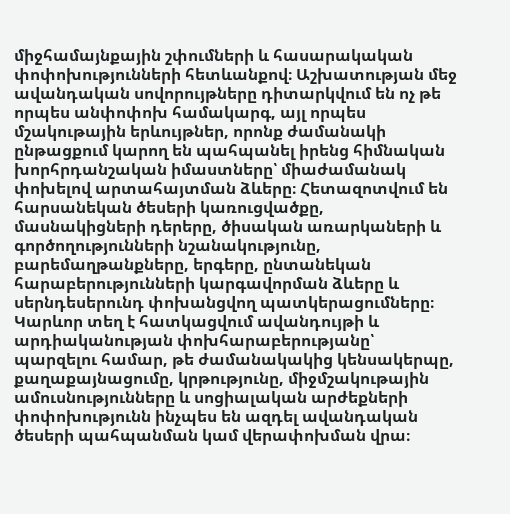միջհամայնքային շփումների և հասարակական փոփոխությունների հետևանքով։ Աշխատության մեջ ավանդական սովորույթները դիտարկվում են ոչ թե որպես անփոփոխ համակարգ, այլ որպես մշակութային երևույթներ, որոնք ժամանակի ընթացքում կարող են պահպանել իրենց հիմնական խորհրդանշական իմաստները՝ միաժամանակ փոխելով արտահայտման ձևերը։ Հետազոտվում են հարսանեկան ծեսերի կառուցվածքը, մասնակիցների դերերը, ծիսական առարկաների և գործողությունների նշանակությունը, բարեմաղթանքները, երգերը, ընտանեկան հարաբերությունների կարգավորման ձևերը և սերնդեսերունդ փոխանցվող պատկերացումները։ Կարևոր տեղ է հատկացվում ավանդույթի և արդիականության փոխհարաբերությանը՝ պարզելու համար, թե ժամանակակից կենսակերպը, քաղաքայնացումը, կրթությունը, միջմշակութային ամուսնությունները և սոցիալական արժեքների փոփոխությունն ինչպես են ազդել ավանդական ծեսերի պահպանման կամ վերափոխման վրա։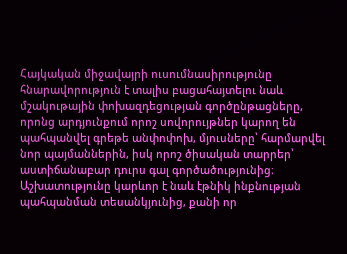Հայկական միջավայրի ուսումնասիրությունը հնարավորություն է տալիս բացահայտելու նաև մշակութային փոխազդեցության գործընթացները, որոնց արդյունքում որոշ սովորույթներ կարող են պահպանվել գրեթե անփոփոխ, մյուսները՝ հարմարվել նոր պայմաններին, իսկ որոշ ծիսական տարրեր՝ աստիճանաբար դուրս գալ գործածությունից։ Աշխատությունը կարևոր է նաև էթնիկ ինքնության պահպանման տեսանկյունից, քանի որ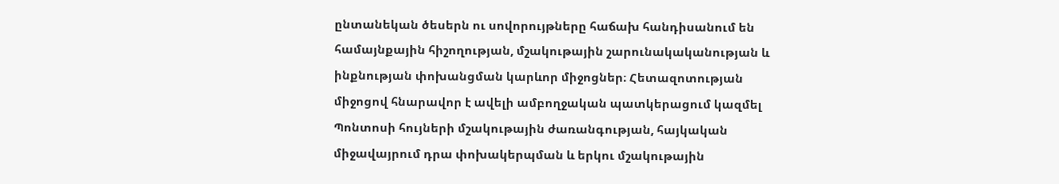ընտանեկան ծեսերն ու սովորույթները հաճախ հանդիսանում են համայնքային հիշողության, մշակութային շարունակականության և ինքնության փոխանցման կարևոր միջոցներ։ Հետազոտության միջոցով հնարավոր է ավելի ամբողջական պատկերացում կազմել Պոնտոսի հույների մշակութային ժառանգության, հայկական միջավայրում դրա փոխակերպման և երկու մշակութային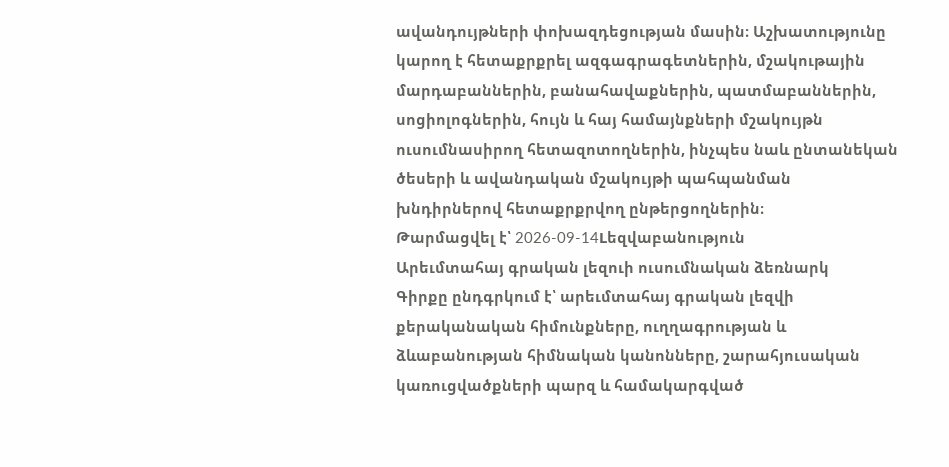ավանդույթների փոխազդեցության մասին։ Աշխատությունը կարող է հետաքրքրել ազգագրագետներին, մշակութային մարդաբաններին, բանահավաքներին, պատմաբաններին, սոցիոլոգներին, հույն և հայ համայնքների մշակույթն ուսումնասիրող հետազոտողներին, ինչպես նաև ընտանեկան ծեսերի և ավանդական մշակույթի պահպանման խնդիրներով հետաքրքրվող ընթերցողներին։
Թարմացվել է՝ 2026-09-14Lեզվաբանություն
Արեւմտահայ գրական լեզուի ուսումնական ձեռնարկ
Գիրքը ընդգրկում է՝ արեւմտահայ գրական լեզվի քերականական հիմունքները, ուղղագրության և ձևաբանության հիմնական կանոնները, շարահյուսական կառուցվածքների պարզ և համակարգված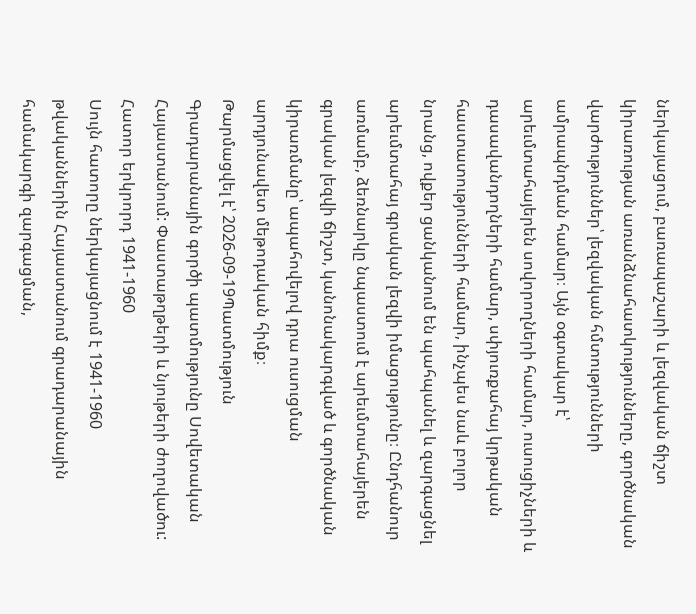ներկայացում, բառապաշարի և լեզվական ճիշտ կիրառության առանձնահատկությունները, գործնական վարժություններ՝ լեզվական հմտությունների ամրապնդման համար։ Այն օգտակար է՝ արեւմտահայերեն սովորողների համար, ուսուցիչների և դասավանդողների համար, սփյուռքահայ կրթական հաստատությունների համար, ինչպես նաև բոլոր նրանց, ովքեր ցանկանում են պահպանել և զարգացնել արեւմտահայ գրական լեզվի իմացությունը։ Ընդհանուր առմամբ, ձեռնարկը նպաստում է արեւմտահայերեն գրական լեզվի ճիշտ, կանոնակարգված և գործնական կիրառմանը՝ ապահովելով դրա ուսուցման արդյունավետ մեթոդական հիմք։
Թարմացվել է՝ 2026-09-19Պատմություն
Գրադարանային գործի պատմությունը Սովետական Հայաստանում: Փաստաթղթերի և նյութերի ժողովածու: Հատոր երկրորդ 1941-1960
Սույն հատորը ներկայացնում է 1941-1960 թվականներին Հայաստանում գրադարանային համակարգի զարգացման,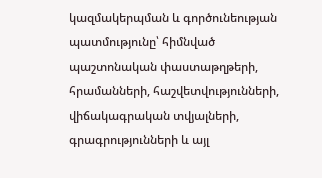կազմակերպման և գործունեության պատմությունը՝ հիմնված պաշտոնական փաստաթղթերի, հրամանների, հաշվետվությունների, վիճակագրական տվյալների, գրագրությունների և այլ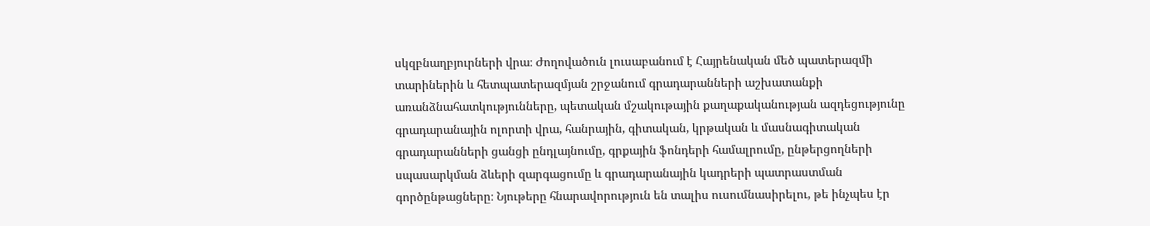սկզբնաղբյուրների վրա։ Ժողովածուն լուսաբանում է Հայրենական մեծ պատերազմի տարիներին և հետպատերազմյան շրջանում գրադարանների աշխատանքի առանձնահատկությունները, պետական մշակութային քաղաքականության ազդեցությունը գրադարանային ոլորտի վրա, հանրային, գիտական, կրթական և մասնագիտական գրադարանների ցանցի ընդլայնումը, գրքային ֆոնդերի համալրումը, ընթերցողների սպասարկման ձևերի զարգացումը և գրադարանային կադրերի պատրաստման գործընթացները։ Նյութերը հնարավորություն են տալիս ուսումնասիրելու, թե ինչպես էր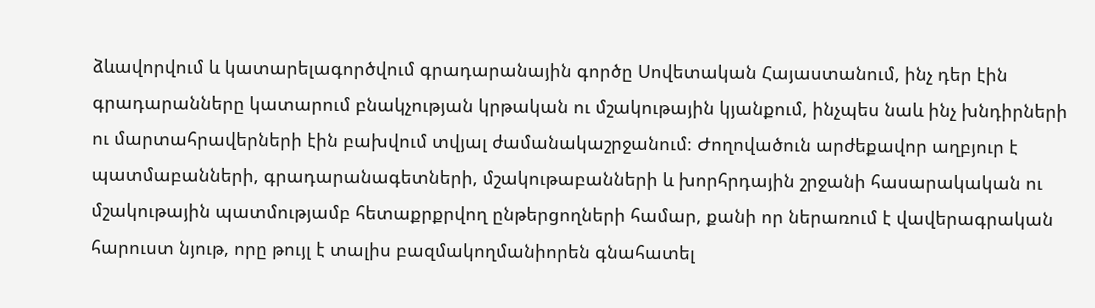ձևավորվում և կատարելագործվում գրադարանային գործը Սովետական Հայաստանում, ինչ դեր էին գրադարանները կատարում բնակչության կրթական ու մշակութային կյանքում, ինչպես նաև ինչ խնդիրների ու մարտահրավերների էին բախվում տվյալ ժամանակաշրջանում։ Ժողովածուն արժեքավոր աղբյուր է պատմաբանների, գրադարանագետների, մշակութաբանների և խորհրդային շրջանի հասարակական ու մշակութային պատմությամբ հետաքրքրվող ընթերցողների համար, քանի որ ներառում է վավերագրական հարուստ նյութ, որը թույլ է տալիս բազմակողմանիորեն գնահատել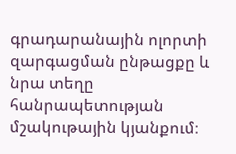գրադարանային ոլորտի զարգացման ընթացքը և նրա տեղը հանրապետության մշակութային կյանքում։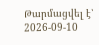Թարմացվել է՝ 2026-09-10